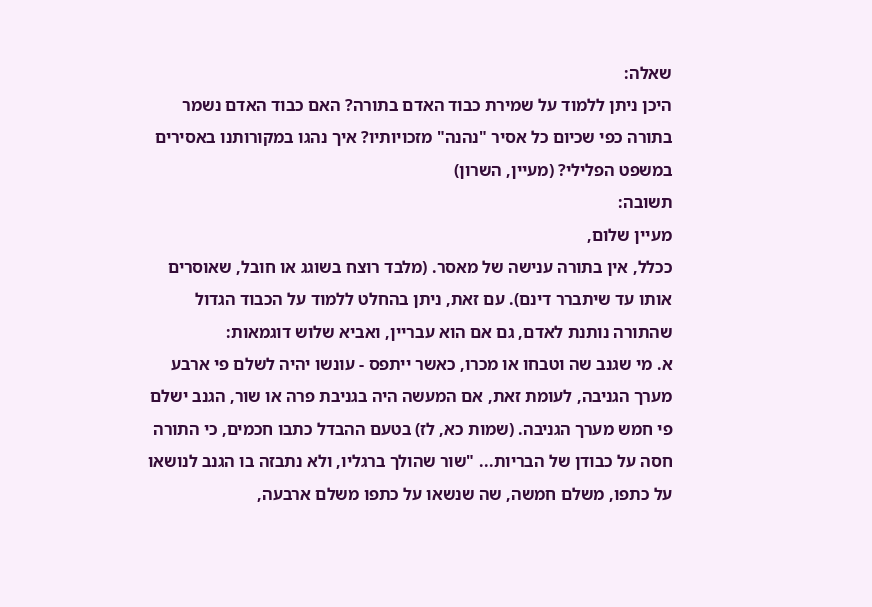שאלה:
היכן ניתן ללמוד על שמירת כבוד האדם בתורה? האם כבוד האדם נשמר בתורה כפי שכיום כל אסיר "נהנה" מזכויותיו? איך נהגו במקורותנו באסירים במשפט הפלילי? (מעיין, השרון)
תשובה:
מעיין שלום,
ככלל, אין בתורה ענישה של מאסר. (מלבד רוצח בשוגג או חובל, שאוסרים אותו עד שיתברר דינם). עם זאת, ניתן בהחלט ללמוד על הכבוד הגדול שהתורה נותנת לאדם, גם אם הוא עבריין, ואביא שלוש דוגמאות:
א. מי שגנב שה וטבחו או מכרו, כאשר ייתפס - עונשו יהיה לשלם פי ארבע מערך הגניבה, לעומת זאת, אם המעשה היה בגניבת פרה או שור, הגנב ישלם פי חמש מערך הגניבה. (שמות כא, לז) בטעם ההבדל כתבו חכמים, כי התורה חסה על כבודן של הבריות... "שור שהולך ברגליו, ולא נתבזה בו הגנב לנושאו על כתפו, משלם חמשה, שה שנשאו על כתפו משלם ארבעה,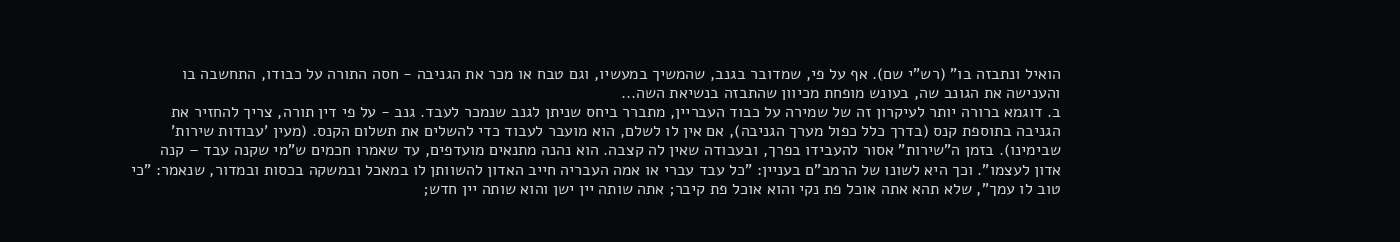הואיל ונתבזה בו" (רש"י שם). אף על פי, שמדובר בגנב, שהמשיך במעשיו, וגם טבח או מכר את הגניבה - חסה התורה על כבודו, התחשבה בו והענישה את הגונב שה, בעונש מופחת מכיוון שהתבזה בנשיאת השה...
ב. דוגמא ברורה יותר לעיקרון זה של שמירה על כבוד העבריין, מתברר ביחס שניתן לגנב שנמכר לעבד. גנב - על פי דין תורה, צריך להחזיר את הגניבה בתוספת קנס (בדרך כלל כפול מערך הגניבה), אם אין לו לשלם, הוא מועבר לעבוד כדי להשלים את תשלום הקנס. (מעין 'עבודות שירות' שבימינו). בזמן ה"שירות" אסור להעבידו בפרך, ובעבודה שאין לה קצבה. הוא נהנה מתנאים מועדפים, עד שאמרו חכמים ש"מי שקנה עבד – קנה אדון לעצמו". וכך היא לשונו של הרמב"ם בעניין: "כל עבד עברי או אמה העבריה חייב האדון להשוותן לו במאכל ובמשקה בכסות ובמדור, שנאמר: "כי טוב לו עמך", שלא תהא אתה אוכל פת נקי והוא אוכל פת קיבר; אתה שותה יין ישן והוא שותה יין חדש;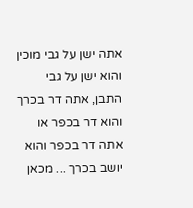אתה ישן על גבי מוכין והוא ישן על גבי התבן, אתה דר בכרך והוא דר בכפר או אתה דר בכפר והוא יושב בכרך ... מכאן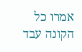אמרו כל הקונה עבד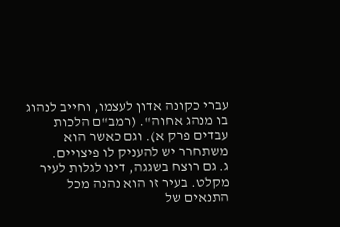עברי כקונה אדון לעצמו, וחייב לנהוג בו מנהג אחוה". (רמב"ם הלכות עבדים פרק א). וגם כאשר הוא משתחרר יש להעניק לו פיצויים.
ג. גם רוצח בשגגה, דינו לגלות לעיר מקלט. בעיר זו הוא נהנה מכל התנאים של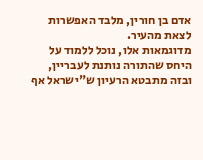אדם בן חורין, מלבד האפשרות לצאת מהעיר.
מדוגמאות אלו, נוכל ללמוד על היחס שהתורה נותנת לעבריין, ובזה מתבטא הרעיון ש"ישראל אף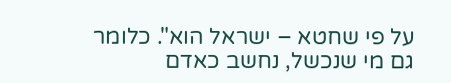על פי שחטא – ישראל הוא". כלומר גם מי שנכשל, נחשב כאדם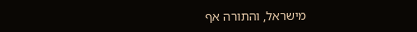מישראל, והתורה אף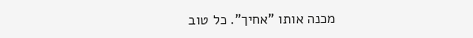מכנה אותו "אחיך". כל טוב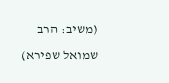(משיב: הרב שמואל שפירא)